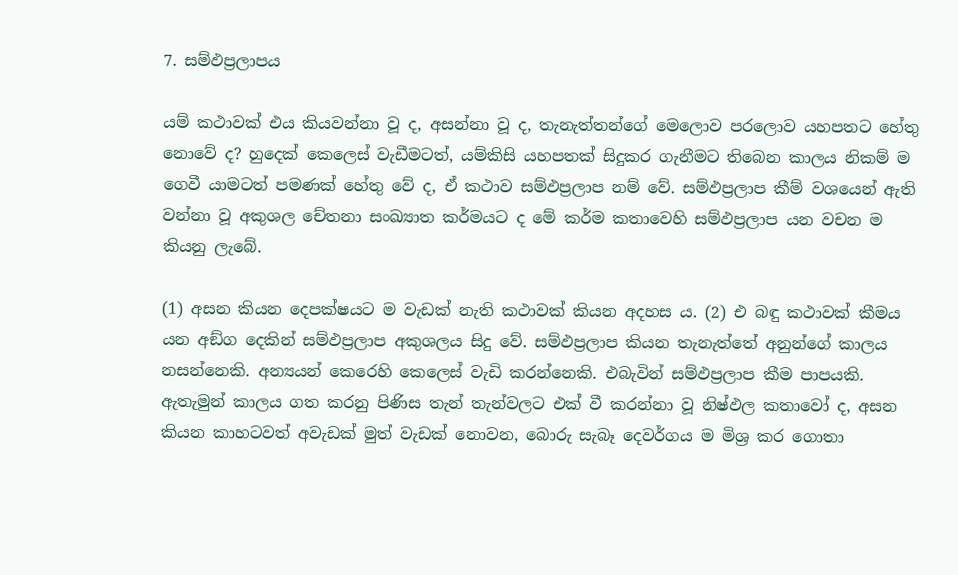7. සම්ඵප්‍ර‍ලාපය

යම් කථාවක් එය කියවන්නා වූ ද, අසන්නා වූ ද, තැනැත්තන්ගේ මෙලොව පරලොව යහපතට හේතු නොවේ ද? හුදෙක් කෙලෙස් වැඩීමටත්, යම්කිසි යහපතක් සිදුකර ගැනීමට තිබෙන කාලය නිකම් ම ගෙවී යාමටත් පමණක් හේතු වේ ද, ඒ කථාව සම්ඵප්‍ර‍ලාප නම් වේ. සම්ඵප්‍ර‍ලාප කීම් වශයෙන් ඇති වන්නා වූ අකුශල චේතනා සංඛ්‍යාත කර්මයට ද මේ කර්ම කතාවෙහි සම්ඵප්‍ර‍ලාප යන වචන ම කියනු ලැබේ.

(1) අසන කියන දෙපක්ෂයට ම වැඩක් නැති කථාවක් කියන අදහස ය. (2) එ බඳු කථාවක් කීමය යන අඞ්ග දෙකින් සම්ඵප්‍ර‍ලාප අකුශලය සිදු වේ. සම්ඵප්‍ර‍ලාප කියන තැනැත්තේ අනුන්ගේ කාලය නසන්නෙකි. අන්‍යයන් කෙරෙහි කෙලෙස් වැඩි කරන්නෙකි. එබැවින් සම්ඵප්‍ර‍ලාප කීම පාපයකි. ඇතැමුන් කාලය ගත කරනු පිණිස තැන් තැන්වලට එක් වී කරන්නා වූ නිෂ්ඵල කතාවෝ ද, අසන කියන කාහටවත් අවැඩක් මුත් වැඩක් නොවන, බොරු සැබෑ දෙවර්ගය ම මිශ්‍ර‍ කර ගොතා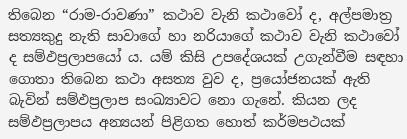තිබෙන “රාම-රාවණා” කථාව වැනි කථාවෝ ද, අල්පමාත්‍ර‍ සත්‍යකුදු නැති සාවාගේ හා නරියාගේ කථාව වැනි කථාවෝ ද සම්ඵප්‍ර‍ලාපයෝ ය. යම් කිසි උපදේශයක් උගැන්වීම සඳහා ගොතා තිබෙන කථා අසත්‍ය වුව ද, ප්‍ර‍යෝජනයක් ඇති බැවින් සම්ඵප්‍ර‍ලාප සංඛ්‍යාවට නො ගැනේ. කියන ලද සම්ඵප්‍ර‍ලාපය අන්‍යයන් පිළිගත හොත් කර්මපථයක්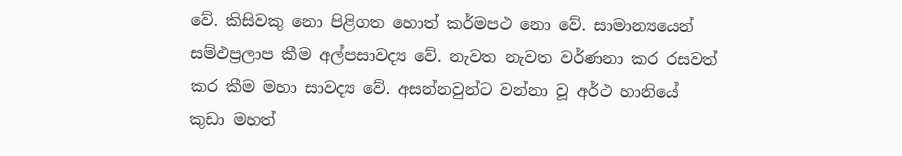වේ. කිසිවකු නො පිළිගත හොත් කර්මපථ නො වේ. සාමාන්‍යයෙන් සම්ඵප්‍ර‍ලාප කීම අල්පසාවද්‍ය වේ. නැවත නැවත වර්ණනා කර රසවත් කර කීම මහා සාවද්‍ය වේ. අසන්නවුන්ට වන්නා වූ අර්ථ හානියේ කුඩා මහත්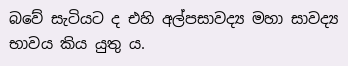බවේ සැටියට ද එහි අල්පසාවද්‍ය මහා සාවද්‍ය භාවය කිය යුතු ය.